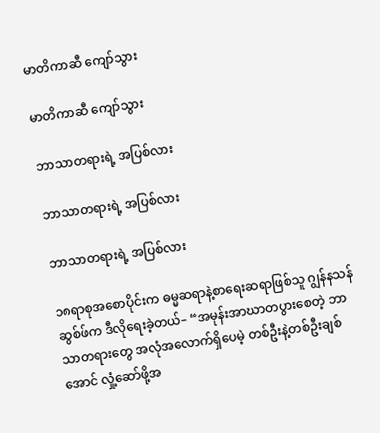မာတိကာဆီ ကျော်သွား

မာတိကာဆီ ကျော်သွား

ဘာသာတရားရဲ့ အပြစ်လား

ဘာသာတရားရဲ့ အပြစ်လား

ဘာသာတရားရဲ့ အပြစ်လား

၁၈ရာစုအစောပိုင်းက ဓမ္မဆရာနဲ့စာရေးဆရာဖြစ်သူ ဂျွန်နသန် ဆွစ်ဖ်က ဒီလိုရေးခဲ့တယ်– “အမုန်းအာဃာတပွားစေတဲ့ ဘာသာတရားတွေ အလုံအလောက်ရှိပေမဲ့ တစ်ဦးနဲ့တစ်ဦးချစ်အောင် လှုံ့ဆော်ဖို့အ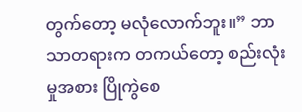တွက်တော့ မလုံလောက်ဘူး။” ဘာသာတရားက တကယ်တော့ စည်းလုံးမှုအစား ပြိုကွဲစေ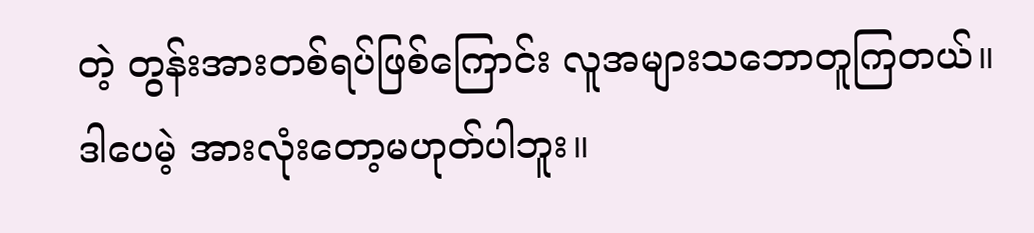တဲ့ တွန်းအားတစ်ရပ်ဖြစ်ကြောင်း လူအများသဘောတူကြတယ်။ ဒါပေမဲ့ အားလုံးတော့မဟုတ်ပါဘူး။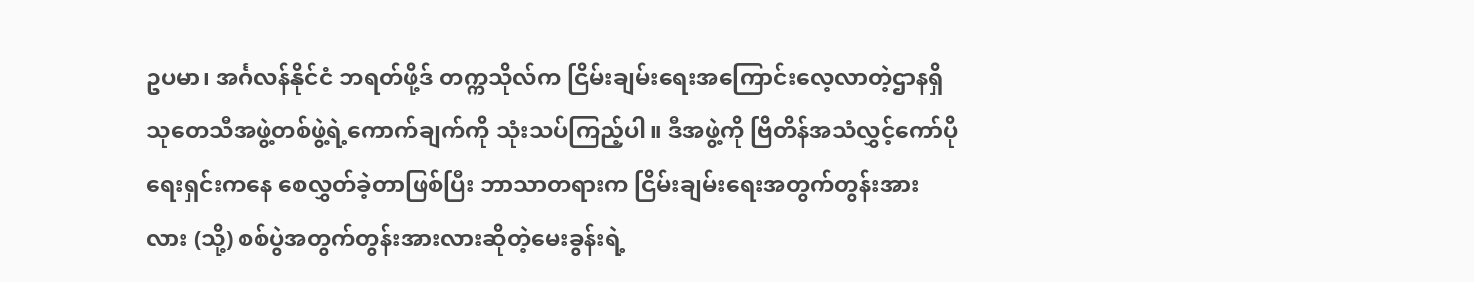ဥပမာ၊ အင်္ဂလန်နိုင်ငံ ဘရတ်ဖို့ဒ် တက္ကသိုလ်က ငြိမ်းချမ်းရေးအကြောင်းလေ့လာတဲ့ဌာနရှိ သုတေသီအဖွဲ့တစ်ဖွဲ့ရဲ့ကောက်ချက်ကို သုံးသပ်ကြည့်ပါ။ ဒီအဖွဲ့ကို ဗြိတိန်အသံလွှင့်ကော်ပိုရေးရှင်းကနေ စေလွှတ်ခဲ့တာဖြစ်ပြီး ဘာသာတရားက ငြိမ်းချမ်းရေးအတွက်တွန်းအားလား (သို့) စစ်ပွဲအတွက်တွန်းအားလားဆိုတဲ့မေးခွန်းရဲ့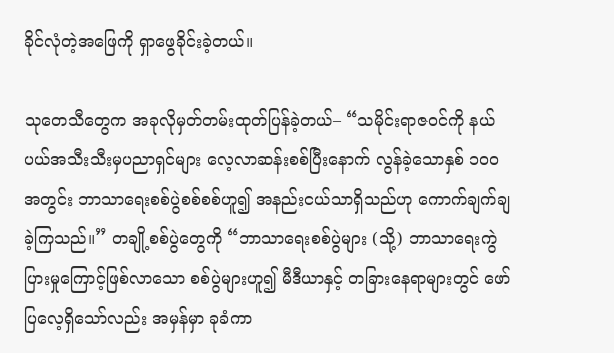ခိုင်လုံတဲ့အဖြေကို ရှာဖွေခိုင်းခဲ့တယ်။

သုတေသီတွေက အခုလိုမှတ်တမ်းထုတ်ပြန်ခဲ့တယ်– “သမိုင်းရာဇဝင်ကို နယ်ပယ်အသီးသီးမှပညာရှင်များ လေ့လာဆန်းစစ်ပြီးနောက် လွန်ခဲ့သောနှစ် ၁၀၀ အတွင်း ဘာသာရေးစစ်ပွဲစစ်စစ်ဟူ၍ အနည်းငယ်သာရှိသည်ဟု ကောက်ချက်ချခဲ့ကြသည်။” တချို့စစ်ပွဲတွေကို “ဘာသာရေးစစ်ပွဲများ (သို့) ဘာသာရေးကွဲပြားမှုကြောင့်ဖြစ်လာသော စစ်ပွဲများဟူ၍ မီဒီယာနှင့် တခြားနေရာများတွင် ဖော်ပြလေ့ရှိသော်လည်း အမှန်မှာ ခုခံကာ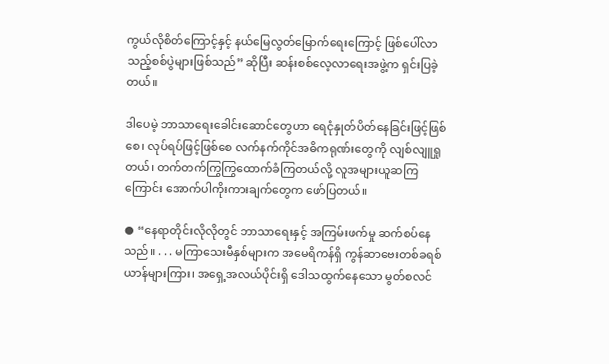ကွယ်လိုစိတ်ကြောင့်နှင့် နယ်မြေလွတ်မြောက်ရေးကြောင့် ဖြစ်ပေါ်လာသည့်စစ်ပွဲများဖြစ်သည်” ဆိုပြီး ဆန်းစစ်လေ့လာရေးအဖွဲ့က ရှင်းပြခဲ့တယ်။

ဒါပေမဲ့ ဘာသာရေးခေါင်းဆောင်တွေဟာ ရေငုံနှုတ်ပိတ်နေခြင်းဖြင့်ဖြစ်စေ၊ လုပ်ရပ်ဖြင့်ဖြစ်စေ လက်နက်ကိုင်အဓိကရုဏ်းတွေကို လျစ်လျူရှုတယ်၊ တက်တက်ကြွကြွထောက်ခံကြတယ်လို့ လူအများယူဆကြကြောင်း အောက်ပါကိုးကားချက်တွေက ဖော်ပြတယ်။

● “နေရာတိုင်းလိုလိုတွင် ဘာသာရေးနှင့် အကြမ်းဖက်မှု ဆက်စပ်နေသည်။ . . . မကြာသေးမီနှစ်များက အမေရိကန်ရှိ ကွန်ဆာဗေးတစ်ခရစ်ယာန်များကြား၊ အရှေ့အလယ်ပိုင်းရှိ ဒေါသထွက်နေသော မွတ်စလင်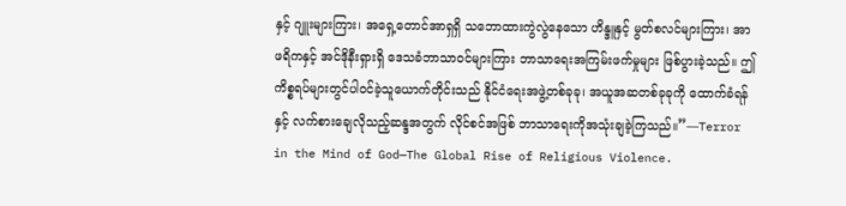နှင့် ဂျူးများကြား၊ အရှေ့တောင်အာရှရှိ သဘောထားကွဲလွဲနေသော ဟိန္ဒူနှင့် မွတ်စလင်များကြား၊ အာဖရိကနှင့် အင်ဒိုနီးရှားရှိ ဒေသခံဘာသာဝင်များကြား ဘာသာရေးအကြမ်းဖက်မှုများ ဖြစ်ပွားခဲ့သည်။ ဤကိစ္စရပ်များတွင်ပါဝင်ခဲ့သူယောက်တိုင်းသည် နိုင်ငံရေးအဖွဲ့တစ်ခုခု၊ အယူအဆတစ်ခုခုကို ထောက်ခံရန်နှင့် လက်စားချေလိုသည့်ဆန္ဒအတွက် လိုင်စင်အဖြစ် ဘာသာရေးကိုအသုံးချခဲ့ကြသည်။”—Terror in the Mind of God—The Global Rise of Religious Violence.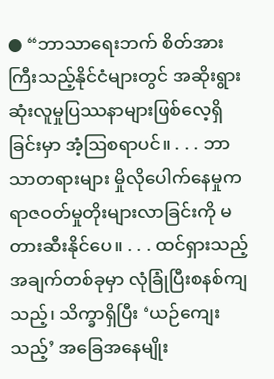● “ဘာသာရေးဘက် စိတ်အားကြီးသည့်နိုင်ငံများတွင် အဆိုးရွားဆုံးလူမှုပြဿနာများဖြစ်လေ့ရှိခြင်းမှာ အံ့ဩစရာပင်။ . . . ဘာသာတရားများ မှိုလိုပေါက်နေမှုက ရာဇဝတ်မှုတိုးများလာခြင်းကို မတားဆီးနိုင်ပေ။ . . . ထင်ရှားသည့်အချက်တစ်ခုမှာ လုံခြုံပြီးစနစ်ကျသည့်၊ သိက္ခာရှိပြီး ‘ယဉ်ကျေးသည့်’ အခြေအနေမျိုး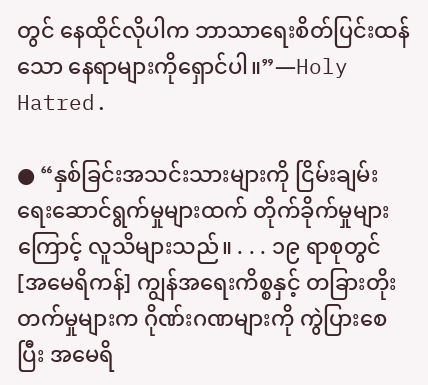တွင် နေထိုင်လိုပါက ဘာသာရေးစိတ်ပြင်းထန်သော နေရာများကိုရှောင်ပါ။”—Holy Hatred.

● “နှစ်ခြင်းအသင်းသားများကို ငြိမ်းချမ်းရေးဆောင်ရွက်မှုများထက် တိုက်ခိုက်မှုများကြောင့် လူသိများသည်။ . . . ၁၉ ရာစုတွင် [အမေရိကန်] ကျွန်အရေးကိစ္စနှင့် တခြားတိုးတက်မှုများက ဂိုဏ်းဂဏများကို ကွဲပြားစေပြီး အမေရိ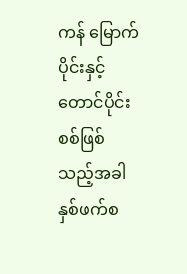ကန် မြောက်ပိုင်းနှင့်တောင်ပိုင်း စစ်ဖြစ်သည့်အခါ နှစ်ဖက်စ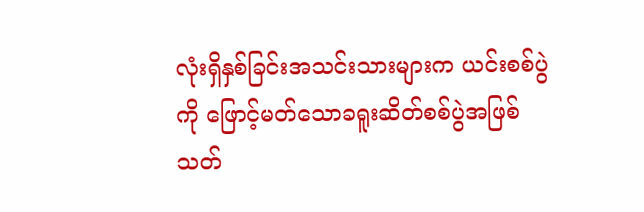လုံးရှိနှစ်ခြင်းအသင်းသားများက ယင်းစစ်ပွဲကို ဖြောင့်မတ်သောခရူးဆိတ်စစ်ပွဲအဖြစ်သတ်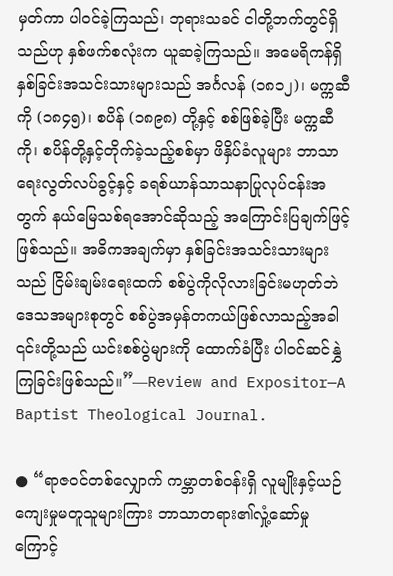မှတ်ကာ ပါဝင်ခဲ့ကြသည်၊ ဘုရားသခင် ငါတို့ဘက်တွင်ရှိသည်ဟု နှစ်ဖက်စလုံးက ယူဆခဲ့ကြသည်။ အမေရိကန်ရှိနှစ်ခြင်းအသင်းသားများသည် အင်္ဂလန် (၁၈၁၂)၊ မက္ကဆီကို (၁၈၄၅)၊ စပိန် (၁၈၉၈) တို့နှင့် စစ်ဖြစ်ခဲ့ပြီး မက္ကဆီကို၊ စပိန်တို့နှင့်တိုက်ခဲ့သည့်စစ်မှာ ဖိနှိပ်ခံလူများ ဘာသာရေးလွတ်လပ်ခွင့်နှင့် ခရစ်ယာန်သာသနာပြုလုပ်ငန်းအတွက် နယ်မြေသစ်ရအောင်ဆိုသည့် အကြောင်းပြချက်ဖြင့်ဖြစ်သည်။ အဓိကအချက်မှာ နှစ်ခြင်းအသင်းသားများသည် ငြိမ်းချမ်းရေးထက် စစ်ပွဲကိုလိုလားခြင်းမဟုတ်ဘဲ ဒေသအများစုတွင် စစ်ပွဲအမှန်တကယ်ဖြစ်လာသည့်အခါ ၎င်းတို့သည် ယင်းစစ်ပွဲများကို ထောက်ခံပြီး ပါဝင်ဆင်နွှဲကြခြင်းဖြစ်သည်။”—Review and Expositor—A Baptist Theological Journal.

● “ရာဇဝင်တစ်လျှောက် ကမ္ဘာတစ်ဝန်းရှိ လူမျိုးနှင့်ယဉ်ကျေးမှုမတူသူများကြား ဘာသာတရား၏လှုံ့ဆော်မှုကြောင့်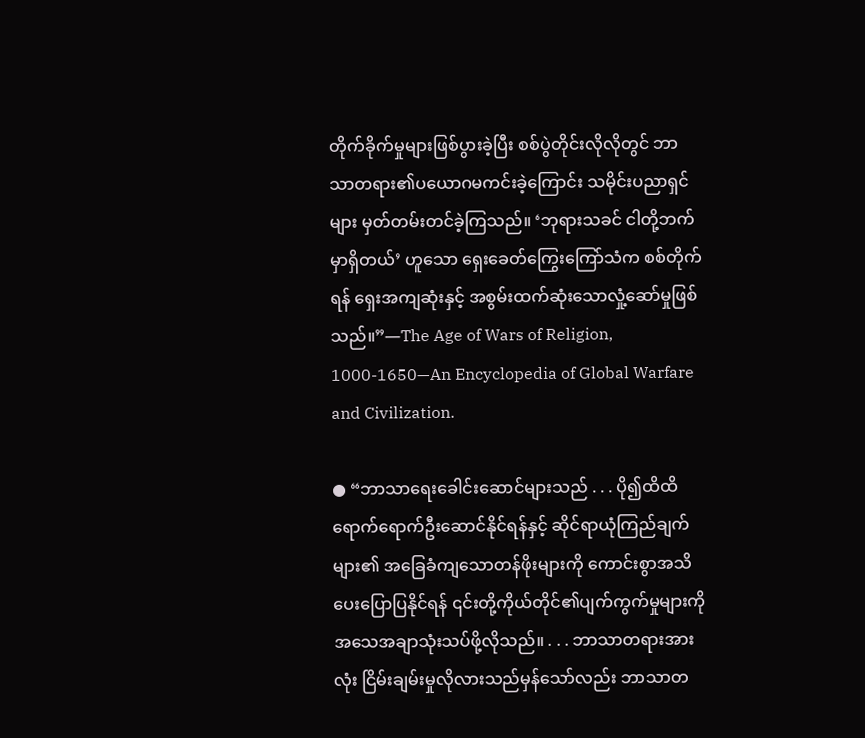တိုက်ခိုက်မှုများဖြစ်ပွားခဲ့ပြီး စစ်ပွဲတိုင်းလိုလိုတွင် ဘာသာတရား၏ပယောဂမကင်းခဲ့ကြောင်း သမိုင်းပညာရှင်များ မှတ်တမ်းတင်ခဲ့ကြသည်။ ‘ဘုရားသခင် ငါတို့ဘက်မှာရှိတယ်’ ဟူသော ရှေးခေတ်ကြွေးကြော်သံက စစ်တိုက်ရန် ရှေးအကျဆုံးနှင့် အစွမ်းထက်ဆုံးသောလှုံ့ဆော်မှုဖြစ်သည်။”—The Age of Wars of Religion, 1000-1650—An Encyclopedia of Global Warfare and Civilization.

● “ဘာသာရေးခေါင်းဆောင်များသည် . . . ပို၍ထိထိရောက်ရောက်ဦးဆောင်နိုင်ရန်နှင့် ဆိုင်ရာယုံကြည်ချက်များ၏ အခြေခံကျသောတန်ဖိုးများကို ကောင်းစွာအသိပေးပြောပြနိုင်ရန် ၎င်းတို့ကိုယ်တိုင်၏ပျက်ကွက်မှုများကို အသေအချာသုံးသပ်ဖို့လိုသည်။ . . . ဘာသာတရားအားလုံး ငြိမ်းချမ်းမှုလိုလားသည်မှန်သော်လည်း ဘာသာတ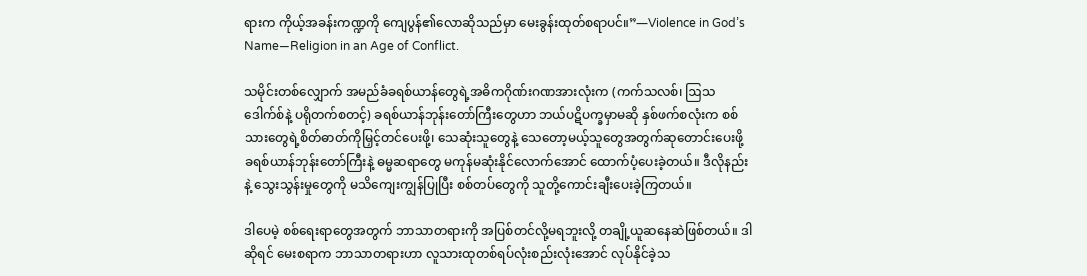ရားက ကိုယ့်အခန်းကဏ္ဍကို ကျေပွန်၏လောဆိုသည်မှာ မေးခွန်းထုတ်စရာပင်။”—Violence in God’s Name—Religion in an Age of Conflict.

သမိုင်းတစ်လျှောက် အမည်ခံခရစ်ယာန်တွေရဲ့အဓိကဂိုဏ်းဂဏအားလုံးက (ကက်သလစ်၊ ဩသဒေါက်စ်နဲ့ ပရိုတက်စတင့်) ခရစ်ယာန်ဘုန်းတော်ကြီးတွေဟာ ဘယ်ပဋိပက္ခမှာမဆို နှစ်ဖက်စလုံးက စစ်သားတွေရဲ့စိတ်ဓာတ်ကိုမြှင့်တင်ပေးဖို့၊ သေဆုံးသူတွေနဲ့ သေတော့မယ့်သူတွေအတွက်ဆုတောင်းပေးဖို့ ခရစ်ယာန်ဘုန်းတော်ကြီးနဲ့ ဓမ္မဆရာတွေ မကုန်မဆုံးနိုင်လောက်အောင် ထောက်ပံ့ပေးခဲ့တယ်။ ဒီလိုနည်းနဲ့ သွေးသွန်းမှုတွေကို မသိကျေးကျွန်ပြုပြီး စစ်တပ်တွေကို သူတို့ကောင်းချီးပေးခဲ့ကြတယ်။

ဒါပေမဲ့ စစ်ရေးရာတွေအတွက် ဘာသာတရားကို အပြစ်တင်လို့မရဘူးလို့ တချို့ယူဆနေဆဲဖြစ်တယ်။ ဒါဆိုရင် မေးစရာက ဘာသာတရားဟာ လူသားထုတစ်ရပ်လုံးစည်းလုံးအောင် လုပ်နိုင်ခဲ့သ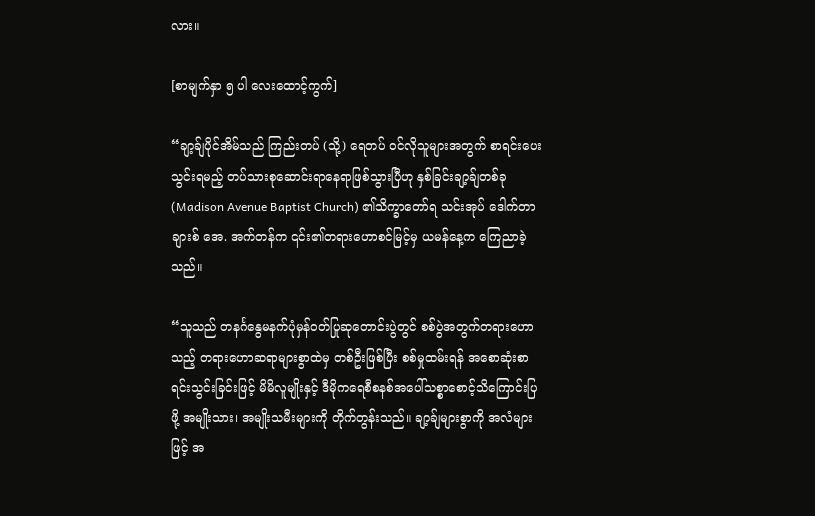လား။

[စာမျက်နှာ ၅ ပါ လေးထောင့်ကွက်]

“ချာ့ခ်ျပိုင်အိမ်သည် ကြည်းတပ် (သို့) ရေတပ် ဝင်လိုသူများအတွက် စာရင်းပေးသွင်းရမည့် တပ်သားစုဆောင်းရာနေရာဖြစ်သွားပြီဟု နှစ်ခြင်းချာ့ခ်ျတစ်ခု (Madison Avenue Baptist Church) ၏သိက္ခာတော်ရ သင်းအုပ် ဒေါက်တာ ချားစ် အေ. အက်တန်က ၎င်း၏တရားဟောစင်မြင့်မှ ယမန်နေ့က ကြေညာခဲ့သည်။

“သူသည် တနင်္ဂနွေမနက်ပုံမှန်ဝတ်ပြုဆုတောင်းပွဲတွင် စစ်ပွဲအတွက်တရားဟောသည့် တရားဟောဆရာများစွာထဲမှ တစ်ဦးဖြစ်ပြီး စစ်မှုထမ်းရန် အစောဆုံးစာရင်းသွင်းခြင်းဖြင့် မိမိလူမျိုးနှင့် ဒီမိုကရေစီစနစ်အပေါ်သစ္စာစောင့်သိကြောင်းပြဖို့ အမျိုးသား၊ အမျိုးသမီးများကို တိုက်တွန်းသည်။ ချာ့ခ်ျများစွာကို အလံများဖြင့် အ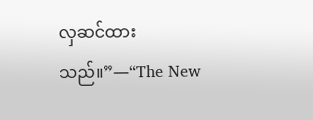လှဆင်ထားသည်။”—“The New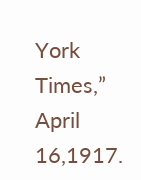York Times,” April 16,1917.